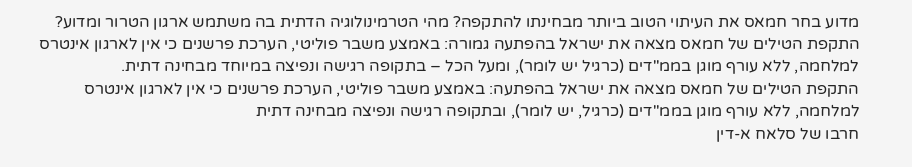מדוע בחר חמאס את העיתוי הטוב ביותר מבחינתו להתקפה? מהי הטרמינולוגיה הדתית בה משתמש ארגון הטרור ומדוע?
התקפת הטילים של חמאס מצאה את ישראל בהפתעה גמורה: באמצע משבר פוליטי, הערכת פרשנים כי אין לארגון אינטרס למלחמה, ללא עורף מוגן בממ"דים (כרגיל יש לומר), ומעל הכל – בתקופה רגישה ונפיצה במיוחד מבחינה דתית.
התקפת הטילים של חמאס מצאה את ישראל בהפתעה: באמצע משבר פוליטי, הערכת פרשנים כי אין לארגון אינטרס למלחמה, ללא עורף מוגן בממ"דים (כרגיל, יש לומר), ובתקופה רגישה ונפיצה מבחינה דתית
חרבו של סלאח א-דין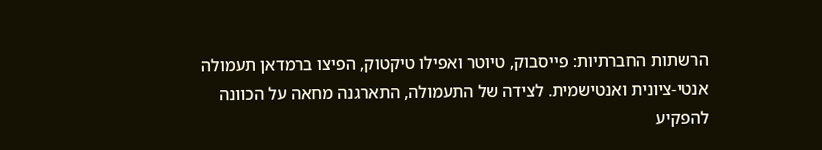הרשתות החברתיות: פייסבוק, טיוטר ואפילו טיקטוק, הפיצו ברמדאן תעמולה אנטי-ציונית ואנטישמית. לצידה של התעמולה, התארגנה מחאה על הכוונה להפקיע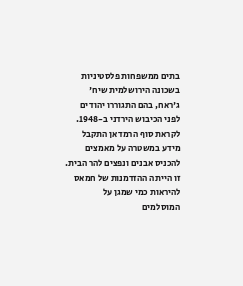בתים ממשפחות פלסטיניות בשכונה הירושלמית שיח' ג'ראח, בהם התגוררו יהודים לפני הכיבוש הירדני ב-1948.
לקראת סוף הרמדאן התקבל מידע במשטרה על מאמצים להכניס אבנים ונפצים להר הבית. זו הייתה ההזדמנות של חמאס להיראות כמי שמגן על המוסלמים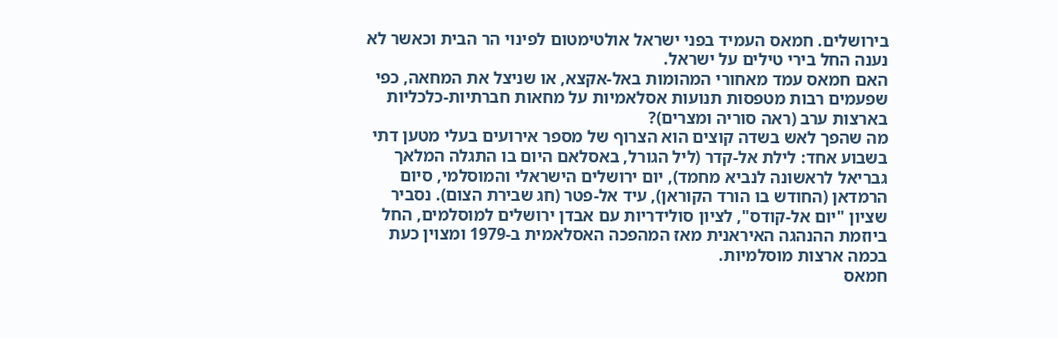בירושלים. חמאס העמיד בפני ישראל אולטימטום לפינוי הר הבית וכאשר לא נענה החל בירי טילים על ישראל.
האם חמאס עמד מאחורי המהומות באל-אקצא, או שניצל את המחאה, כפי שפעמים רבות מטפסות תנועות אסלאמיות על מחאות חברתיות-כלכליות בארצות ערב (ראה סוריה ומצרים)?
מה שהפך לאש בשדה קוצים הוא הצרוף של מספר אירועים בעלי מטען דתי בשבוע אחד: לילת אל-קדר (ליל הגורל, באסלאם היום בו התגלה המלאך גבריאל לראשונה לנביא מחמד), יום ירושלים הישראלי והמוסלמי, סיום הרמדאן (החודש בו הורד הקוראן), עיד אל-פטר (חג שבירת הצום). נסביר שציון "יום אל-קודס", לציון סולידריות עם אבדן ירושלים למוסלמים, החל ביוזמת ההנהגה האיראנית מאז המהפכה האסלאמית ב-1979 ומצוין כעת בכמה ארצות מוסלמיות.
חמאס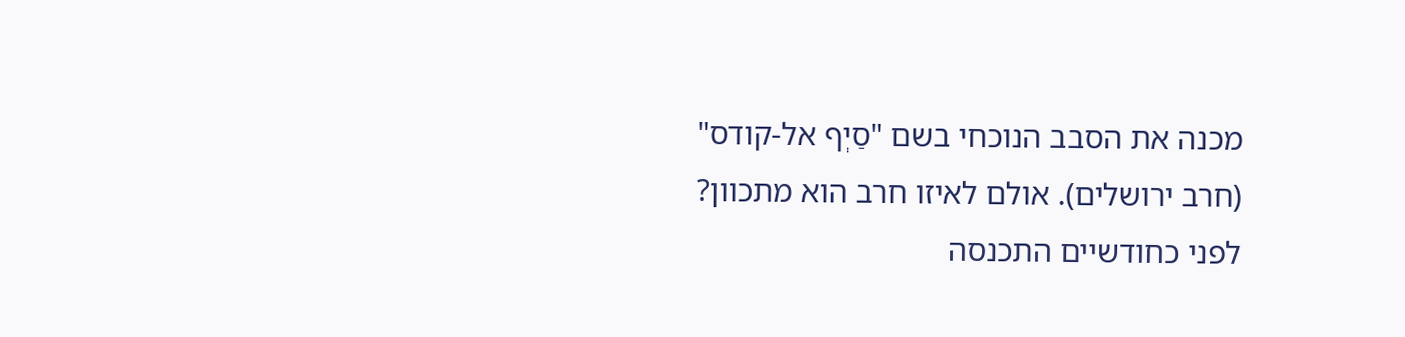מכנה את הסבב הנוכחי בשם "סַיְף אל-קודס" (חרב ירושלים). אולם לאיזו חרב הוא מתכוון?
לפני כחודשיים התכנסה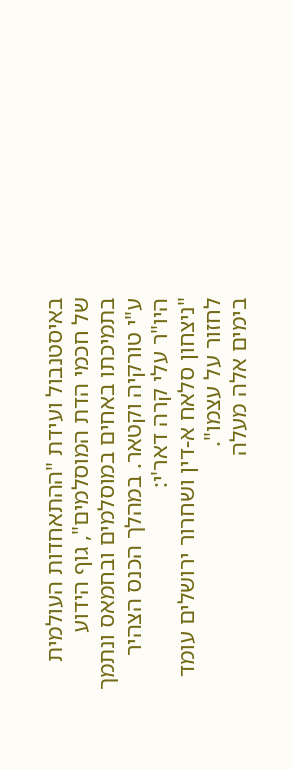באיסטנבול ועידת "ההתאחדות העולמית של חכמי הדת המוסלמים", גוף הידוע בתמיכתו באחים במוסלמים ובחמאס ונתמך ע"י טורקיה וקטאר. במהלך הכנס הצהיר היו"ר עלי קרה דאר'י:
"ניצחון סלאח א-דין ושחרור ירושלים עומד לחזור על עצמו".
בימים אלה מעלה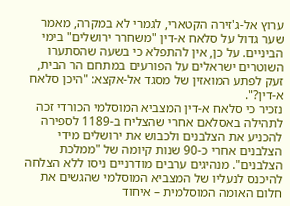ערוץ אל-ג'זירה הקטארי, לגמרי לא במקרה, מאמר שער גדול על סלאח א-דין "משחרר ירושלים" בימי הביניים. על כן, אין להתפלא כי בשעה שהסתערו השוטרים ישראלים על הפורעים במתחם הר הבית, זעק לפתע המואזין של מסגד אל-אקצא: "היכן סלאח א-דין?".
נזכיר כי סלאח א-דין המצביא המוסלמי הכורדי זכה לתהילה באסלאם אחרי שהצליח ב-1189 לספירה להכניע את הצלבנים ולכבוש את ירושלים מידי הצלבנים אחרי כ-90 שנות קיומה של "ממלכת הצלבנים". מנהיגים ערבים מודרניים ניסו ללא הצלחה להיכנס לנעליו של המצביא המוסלמי שהגשים את חלום האומה המוסלמית – איחוד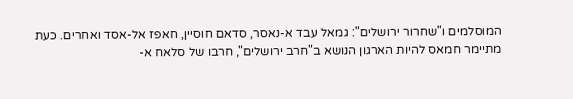המוסלמים ו"שחרור ירושלים": גמאל עבד א-נאסר, סדאם חוסיין, חאפז אל-אסד ואחרים. כעת מתיימר חמאס להיות הארגון הנושא ב"חרב ירושלים", חרבו של סלאח א-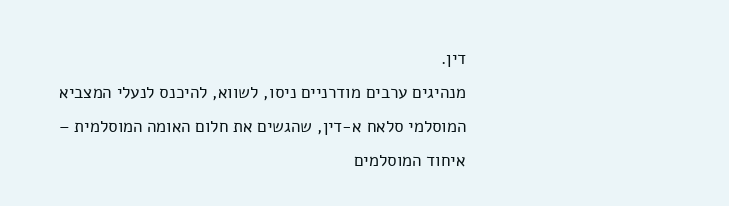דין.
מנהיגים ערבים מודרניים ניסו, לשווא, להיכנס לנעלי המצביא המוסלמי סלאח א-דין, שהגשים את חלום האומה המוסלמית – איחוד המוסלמים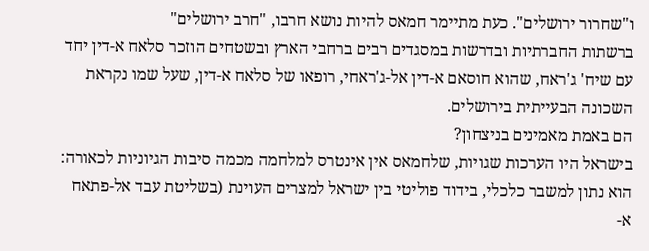ו"שחרור ירושלים". כעת מתיימר חמאס להיות נושא חרבו, "חרב ירושלים"
ברשתות החברתיות ובדרשות במסגדים רבים ברחבי הארץ ובשטחים הוזכר סלאח א-דין יחד עם שיח' ג'ראח, שהוא חוסאם א-דין אל-ג'ראחי, רופאו של סלאח א-דין, שעל שמו נקראת השכונה הבעייתית בירושלים.
הם באמת מאמינים בניצחון?
בישראל היו הערכות שגויות, שלחמאס אין אינטרס למלחמה מכמה סיבות הגיוניות לכאורה: הוא נתון למשבר כלכלי, בידוד פוליטי בין ישראל למצרים העוינת (בשליטת עבד אל-פתאח א-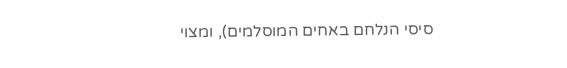סיסי הנלחם באחים המוסלמים), ומצוי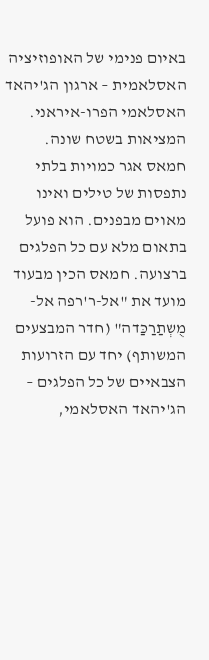באיום פנימי של האופוזיציה האסלאמית – ארגון הג'יהאד האסלאמי הפרו-איראני.
המציאות בשטח שונה. חמאס אגר כמויות בלתי נתפסות של טילים ואינו מאוים מבפנים. הוא פועל בתאום מלא עם כל הפלגים ברצועה. חמאס הכין מבעוד מועד את "אל-ר'רפה אל-מֻשְתַרַכַּדה" (חדר המבצעים המשותף) יחד עם הזרועות הצבאיים של כל הפלגים – הג'יהאד האסלאמי,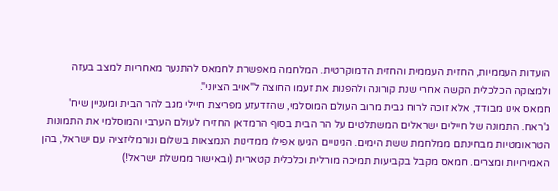הועדות העממיות, החזית העממית והחזית הדמוקרטית. המלחמה מאפשרת לחמאס להתנער מאחריות למצב בעזה ולמצוקה הכלכלית הקשה אחרי שנת קורונה ולהפנות את זעמו החוצה ל"אויב הציוני".
חמאס אינו מבודד, אלא זוכה לרוח גבית מרוב העולם המוסלמי, שהזדעזע מפריצת חיילי מגב להר הבית ומעניין שיח' ג'ראח. התמונה של חיילים ישראלים המשתלטים על הר הבית בסוף הרמדאן החזירו לעולם הערבי והמוסלמי את התמונות הטראומטיות מבחינתם ממלחמת ששת הימים. הגינויים הגיעו אפילו ממדינות הנמצאות בשלום ונורמליזציה עם ישראל, בהן האמירויות ומצרים. חמאס מקבל בקביעות תמיכה מורלית וכלכלית קטארית (ובאישור ממשלת ישראל!)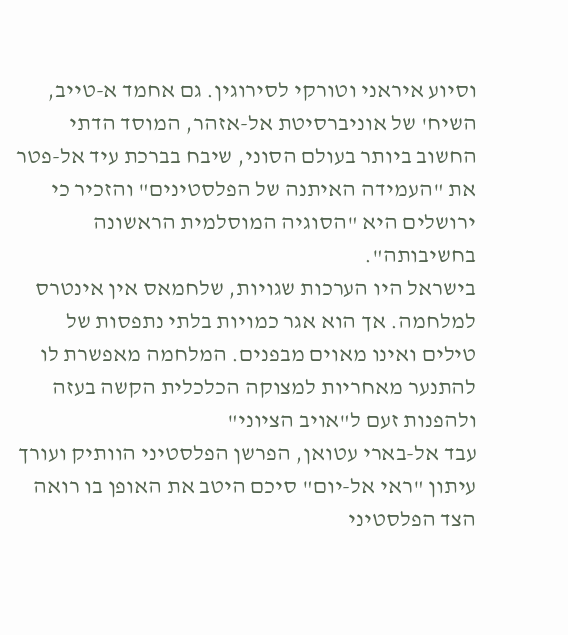וסיוע איראני וטורקי לסירוגין. גם אחמד א-טייב, השיח' של אוניברסיטת אל-אזהר, המוסד הדתי החשוב ביותר בעולם הסוני, שיבח בברכת עיד אל-פטר את "העמידה האיתנה של הפלסטינים" והזכיר כי ירושלים היא "הסוגיה המוסלמית הראשונה בחשיבותה".
בישראל היו הערכות שגויות, שלחמאס אין אינטרס למלחמה. אך הוא אגר כמויות בלתי נתפסות של טילים ואינו מאוים מבפנים. המלחמה מאפשרת לו להתנער מאחריות למצוקה הכלכלית הקשה בעזה ולהפנות זעם ל"אויב הציוני"
עבד אל-בארי עטואן, הפרשן הפלסטיני הוותיק ועורך עיתון "ראי אל-יום" סיכם היטב את האופן בו רואה הצד הפלסטיני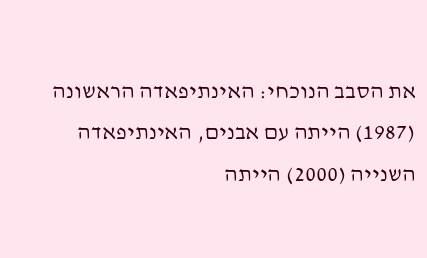את הסבב הנוכחי: האינתיפאדה הראשונה (1987) הייתה עם אבנים, האינתיפאדה השנייה (2000) הייתה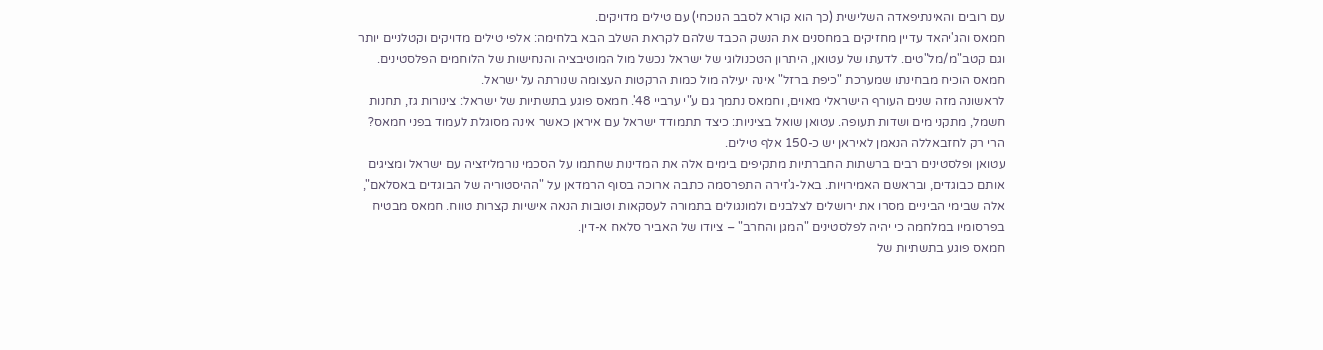עם רובים והאינתיפאדה השלישית (כך הוא קורא לסבב הנוכחי) עם טילים מדויקים.
חמאס והג'יהאד עדיין מחזיקים במחסנים את הנשק הכבד שלהם לקראת השלב הבא בלחימה: אלפי טילים מדויקים וקטלניים יותר וגם קטב"מ/מל"טים. לדעתו של עטואן, היתרון הטכנולוגי של ישראל נכשל מול המוטיבציה והנחישות של הלוחמים הפלסטינים. חמאס הוכיח מבחינתו שמערכת "כיפת ברזל" אינה יעילה מול כמות הרקטות העצומה שנורתה על ישראל.
לראשונה מזה שנים העורף הישראלי מאוים, וחמאס נתמך גם ע"י ערביי 48'. חמאס פוגע בתשתיות של ישראל: צינורות גז, תחנות חשמל, מתקני מים ושדות תעופה. עטואן שואל בציניות: כיצד תתמודד ישראל עם איראן כאשר אינה מסוגלת לעמוד בפני חמאס? הרי רק לחזבאללה הנאמן לאיראן יש כ-150 אלף טילים.
עטואן ופלסטינים רבים ברשתות החברתיות מתקיפים בימים אלה את המדינות שחתמו על הסכמי נורמליזציה עם ישראל ומציגים אותם כבוגדים, ובראשם האמירויות. באל-ג'זירה התפרסמה כתבה ארוכה בסוף הרמדאן על "ההיסטוריה של הבוגדים באסלאם", אלה שבימי הביניים מסרו את ירושלים לצלבנים ולמונגולים בתמורה לעסקאות וטובות הנאה אישיות קצרות טווח. חמאס מבטיח בפרסומיו במלחמה כי יהיה לפלסטינים "המגן והחרב" – ציודו של האביר סלאח א-דין.
חמאס פוגע בתשתיות של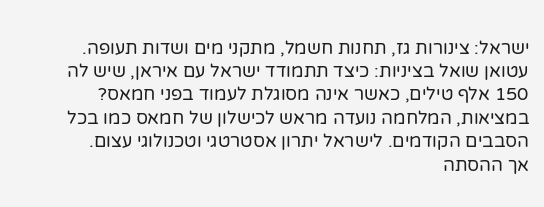ישראל: צינורות גז, תחנות חשמל, מתקני מים ושדות תעופה. עטואן שואל בציניות: כיצד תתמודד ישראל עם איראן, שיש לה 150 אלף טילים, כאשר אינה מסוגלת לעמוד בפני חמאס?
במציאות, המלחמה נועדה מראש לכישלון של חמאס כמו בכל הסבבים הקודמים. לישראל יתרון אסטרטגי וטכנולוגי עצום. אך ההסתה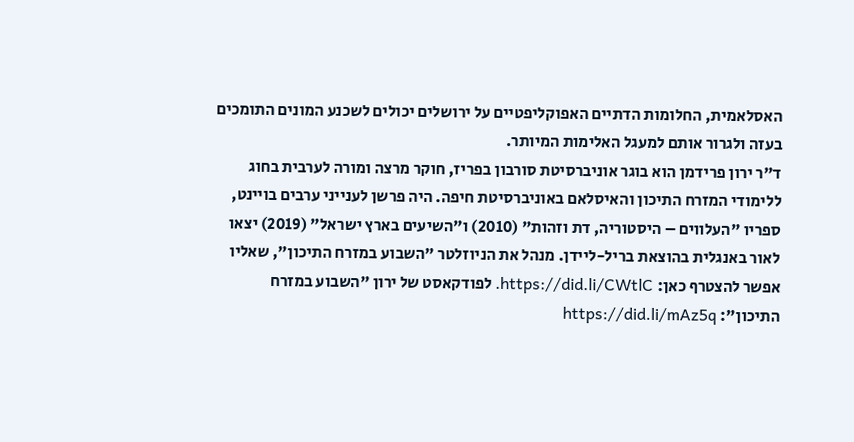האסלאמית, החלומות הדתיים האפוקליפטיים על ירושלים יכולים לשכנע המונים התומכים בעזה ולגרור אותם למעגל האלימות המיותר.
ד"ר ירון פרידמן הוא בוגר אוניברסיטת סורבון בפריז, חוקר מרצה ומורה לערבית בחוג ללימודי המזרח התיכון והאיסלאם באוניברסיטת חיפה. היה פרשן לענייני ערבים בויינט, ספריו "העלווים – היסטוריה, דת וזהות" (2010) ו"השיעים בארץ ישראל" (2019) יצאו לאור באנגלית בהוצאת בריל-ליידן. מנהל את הניוזלטר "השבוע במזרח התיכון", שאליו אפשר להצטרף כאן: https://did.li/CWtlC. לפודקאסט של ירון "השבוע במזרח התיכון": https://did.li/mAz5q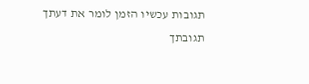תגובות עכשיו הזמן לומר את דעתך
תגובתך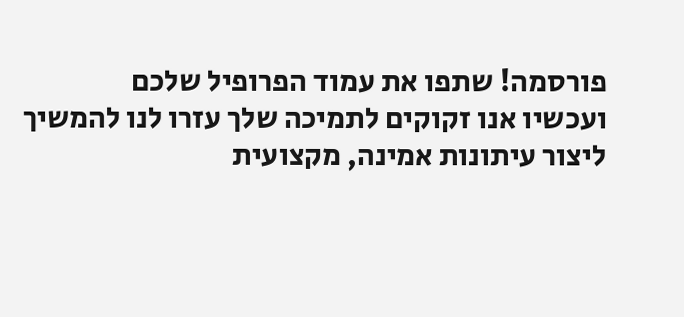פורסמה! שתפו את עמוד הפרופיל שלכם
ועכשיו אנו זקוקים לתמיכה שלך עזרו לנו להמשיך ליצור עיתונות אמינה, מקצועית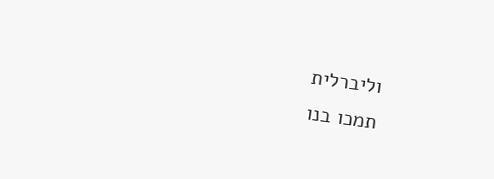וליברלית
תמכו בנו